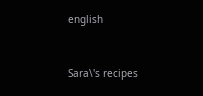english


Sara\'s recipes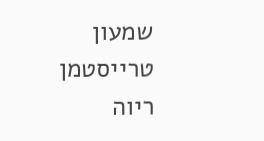שמעון טרייסטמן
ריוה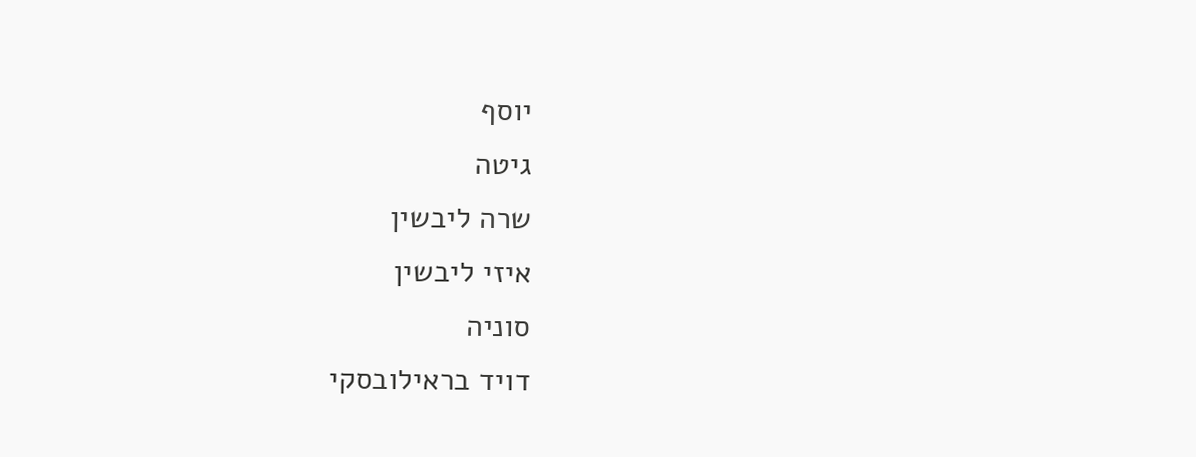יוסף
גיטה
שרה ליבשין
איזי ליבשין
סוניה
דויד בראילובסקי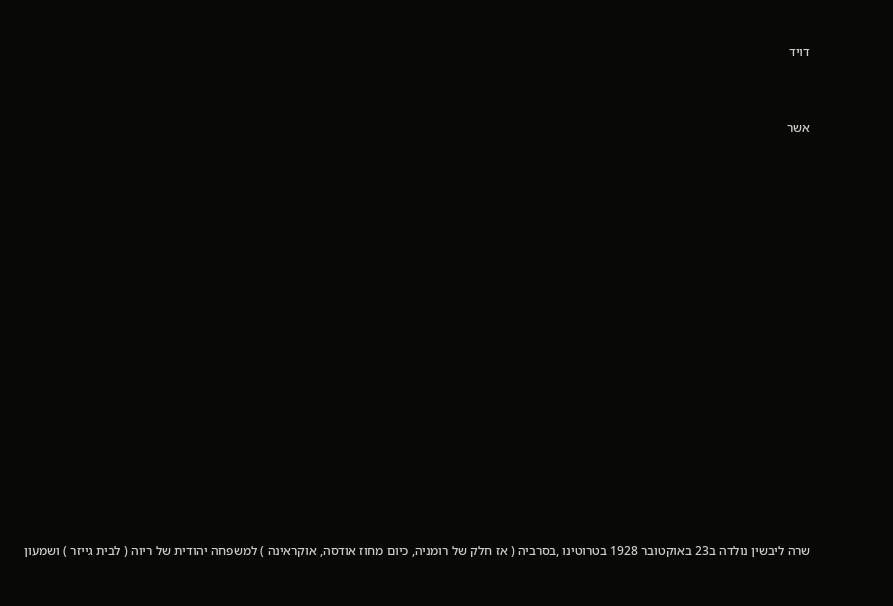דויד



אשר





















שרה ליבשין נולדה ב23 באוקטובר 1928 בטרוטינו ,בסרביה ( אז חלק של רומניה, כיום מחוז אודסה, אוקראינה ) למשפחה יהודית של ריוה ( לבית גייזר ) ושמעון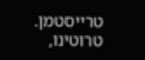טרייסטמן. טרוטינו,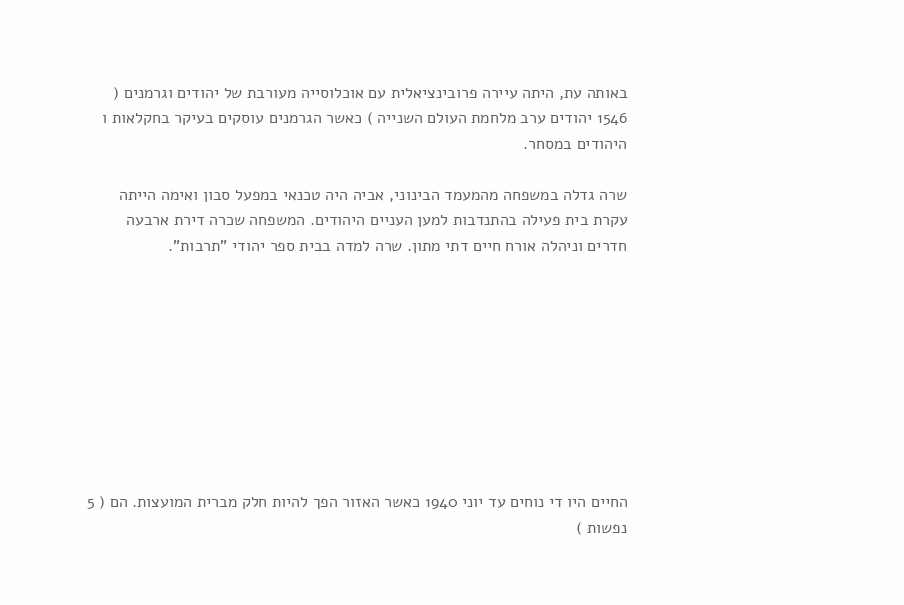באותה עת, היתה עיירה פרובינציאלית עם אוכלוסייה מעורבת של יהודים וגרמנים ( 1546 יהודים ערב מלחמת העולם השנייה ) כאשר הגרמנים עוסקים בעיקר בחקלאות ו היהודים במסחר.

שרה גדלה במשפחה מהמעמד הבינוני, אביה היה טכנאי במפעל סבון ואימה הייתה עקרת בית פעילה בהתנדבות למען העניים היהודים. המשפחה שכרה דירת ארבעה חדרים וניהלה אורח חיים דתי מתון. שרה למדה בבית ספר יהודי "תרבות".









החיים היו די נוחים עד יוני 1940 כאשר האזור הפך להיות חלק מברית המועצות. הם ( 5 נפשות )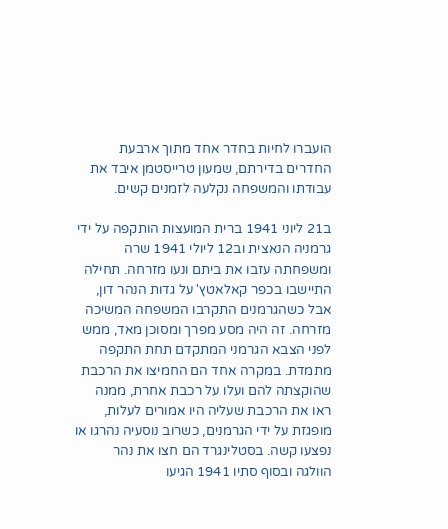הועברו לחיות בחדר אחד מתוך ארבעת החדרים בדירתם, שמעון טרייסטמן איבד את עבודתו והמשפחה נקלעה לזמנים קשים.

ב21 ליוני 1941 ברית המועצות הותקפה על ידי גרמניה הנאצית וב12 ליולי 1941 שרה ומשפחתה עזבו את ביתם ונעו מזרחה. תחילה התיישבו בכפר קאלאטץ' על גדות הנהר דון, אבל כשהגרמנים התקרבו המשפחה המשיכה מזרחה. זה היה מסע מפרך ומסוכן מאד, ממש לפני הצבא הגרמני המתקדם תחת התקפה מתמדת. במקרה אחד הם החמיצו את הרכבת שהוקצתה להם ועלו על רכבת אחרת, ממנה ראו את הרכבת שעליה היו אמורים לעלות, מופגזת על ידי הגרמנים, כשרוב נוסעיה נהרגו או נפצעו קשה. בסטלינגרד הם חצו את נהר הוולגה ובסוף סתיו 1941 הגיעו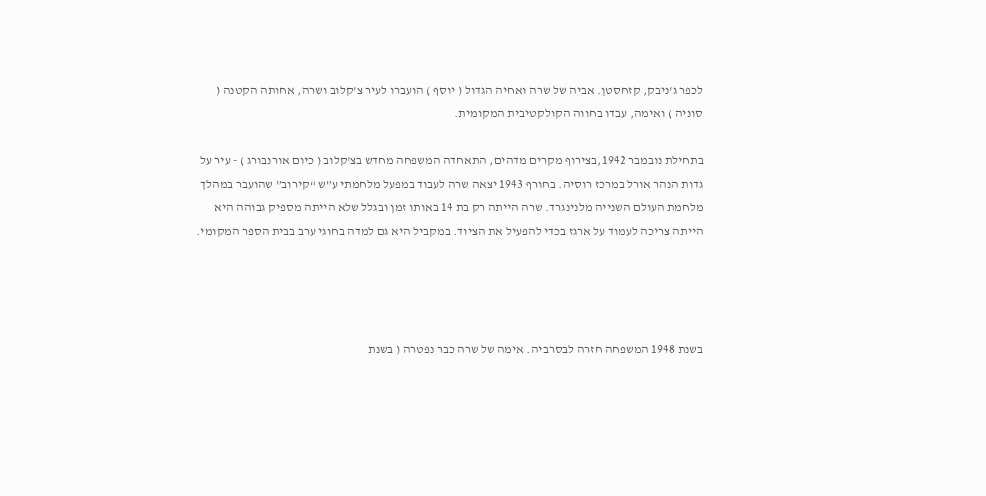לכפר ג'ניבק, קזחסטן. אביה של שרה ואחיה הגדול ( יוסף ) הועברו לעיר צ'קלוב ושרה, אחותה הקטנה ( סוניה ) ואימה, עבדו בחווה הקולקטיבית המקומית.

בתחילת נובמבר 1942,בצירוף מקרים מדהים, התאחדה המשפחה מחדש בצ'קלוב ( כיום אורנבורג ) - עיר על גדות הנהר אורל במרכז רוסיה. בחורף 1943 יצאה שרה לעבוד במפעל מלחמתי ע”ש “קירוב” שהועבר במהלך מלחמת העולם השנייה מלנינגרד. שרה הייתה רק בת 14 באותו זמן ובגלל שלא הייתה מספיק גבוהה היא הייתה צריכה לעמוד על ארגז בכדי להפעיל את הציוד. במקביל היא גם למדה בחוגי ערב בבית הספר המקומי.




בשנת 1948 המשפחה חזרה לבסרביה. אימה של שרה כבר נפטרה ( בשנת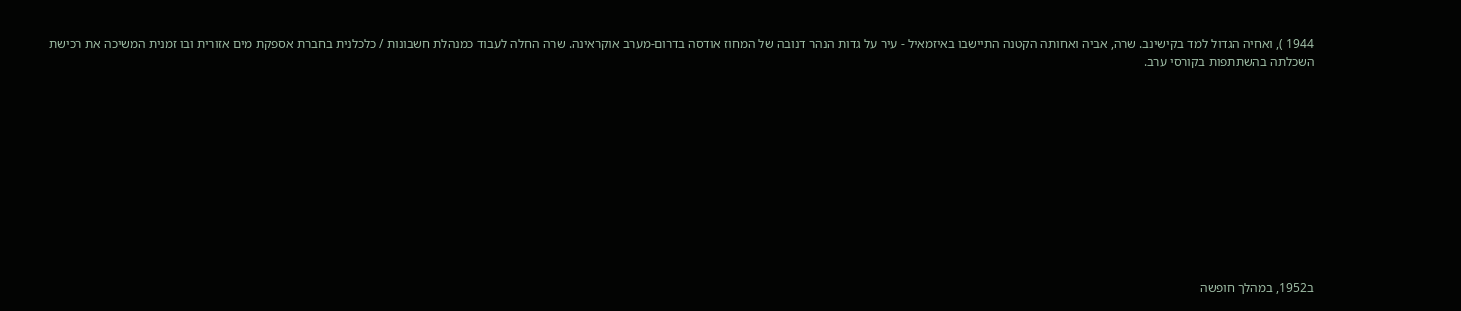1944 ), ואחיה הגדול למד בקישינב. שרה, אביה ואחותה הקטנה התיישבו באיזמאיל - עיר על גדות הנהר דנובה של המחוז אודסה בדרום-מערב אוקראינה. שרה החלה לעבוד כמנהלת חשבונות / כלכלנית בחברת אספקת מים אזורית ובו זמנית המשיכה את רכישת השכלתה בהשתתפות בקורסי ערב.











ב1952, במהלך חופשה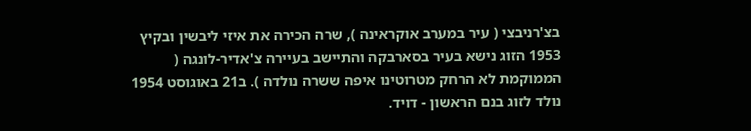בצ'רניבצי ( עיר במערב אוקראינה ), שרה הכירה את איזי ליבשין ובקיץ 1953 הזוג נישא בעיר בסארבקה והתיישב בעיירה צ'אדיר-לונגה ( הממוקמת לא הרחק מטרוטינו איפה ששרה נולדה ). ב21 באוגוסט 1954 נולד לזוג בנם הראשון - דויד.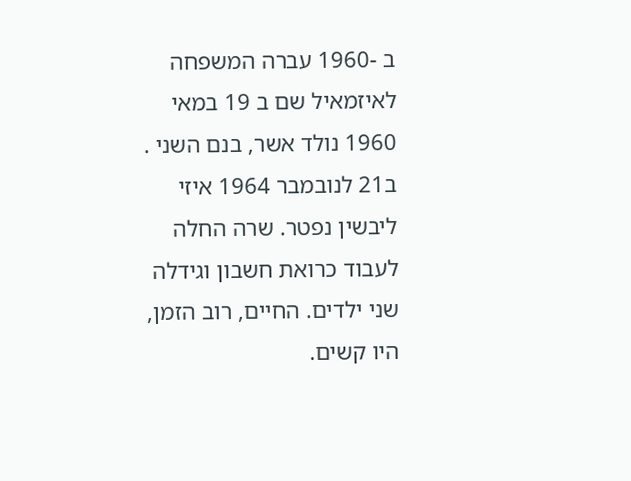ב -1960 עברה המשפחה לאיזמאיל שם ב 19 במאי 1960 נולד אשר, בנם השני .
ב21 לנובמבר 1964 איזי ליבשין נפטר. שרה החלה לעבוד כרואת חשבון וגידלה שני ילדים. החיים, רוב הזמן, היו קשים.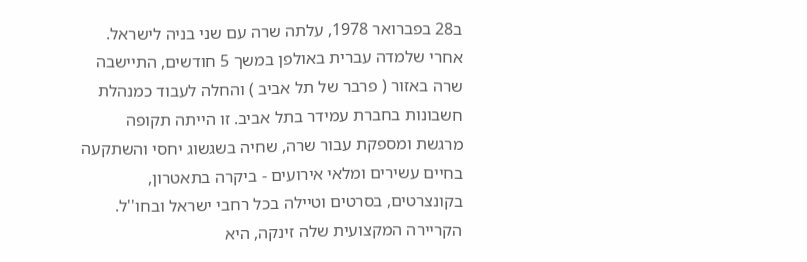ב28 בפברואר 1978, עלתה שרה עם שני בניה לישראל. אחרי שלמדה עברית באולפן במשך 5 חודשים, התיישבה שרה באזור ( פרבר של תל אביב ) והחלה לעבוד כמנהלת חשבונות בחברת עמידר בתל אביב. זו הייתה תקופה מרגשת ומספקת עבור שרה, שחיה בשגשוג יחסי והשתקעה בחיים עשירים ומלאי אירועים - ביקרה בתאטרון, בקונצרטים, בסרטים וטיילה בכל רחבי ישראל ובחו''ל. הקריירה המקצועית שלה זינקה, היא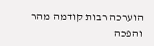הוערכה רבות קודמה מהר והפכה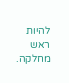להיות ראש מחלקה.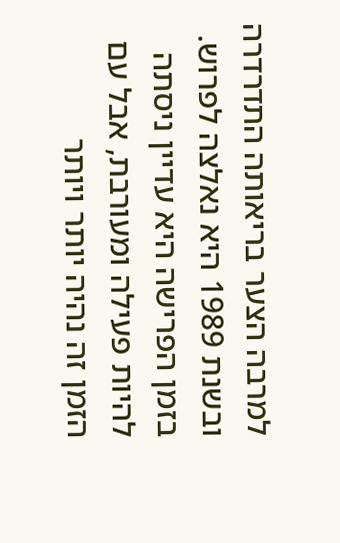למרבה הצער בריאותה התדרדרה ובשנת 1989 היא נאלצה לפרוש. בזמן הפרישה היא עדיין ניסתה להיות פעילה ומעורבת, אבל עם הזמן זה נהיה יותר ויותר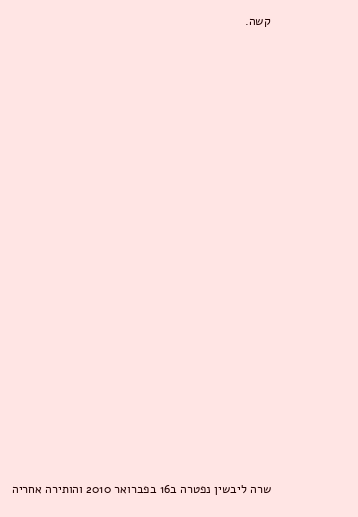קשה.

























שרה ליבשין נפטרה ב16 בפברואר 2010 והותירה אחריה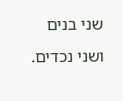שני בנים ושני נכדים.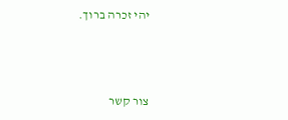יהי זכרה ברוך.



צור קשר